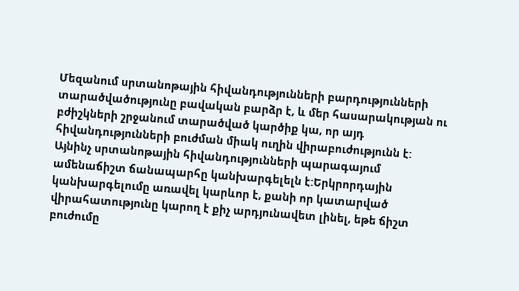Մեզանում սրտանոթային հիվանդությունների բարդությունների տարածվածությունը բավական բարձր է, և մեր հասարակության ու բժիշկների շրջանում տարածված կարծիք կա, որ այդ հիվանդությունների բուժման միակ ուղին վիրաբուժությունն է:
Այնինչ սրտանոթային հիվանդությունների պարագայում ամենաճիշտ ճանապարհը կանխարգելելն է:Երկրորդային կանխարգելումը առավել կարևոր է, քանի որ կատարված վիրահատությունը կարող է քիչ արդյունավետ լինել, եթե ճիշտ բուժումը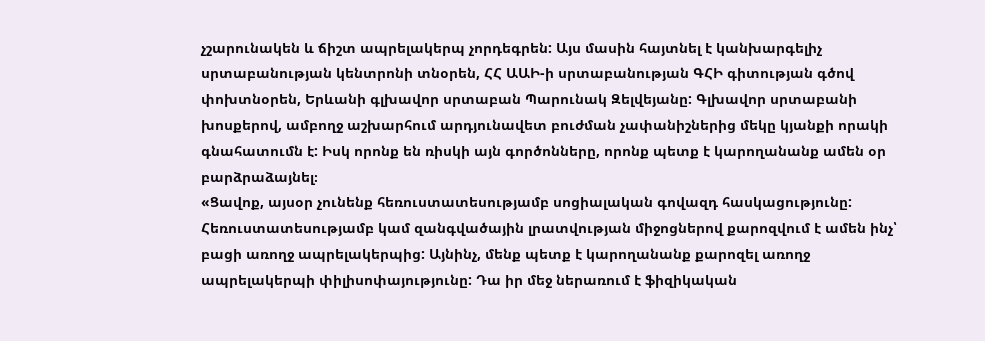չշարունակեն և ճիշտ ապրելակերպ չորդեգրեն: Այս մասին հայտնել է կանխարգելիչ սրտաբանության կենտրոնի տնօրեն, ՀՀ ԱԱԻ-ի սրտաբանության ԳՀԻ գիտության գծով փոխտնօրեն, Երևանի գլխավոր սրտաբան Պարունակ Զելվեյանը: Գլխավոր սրտաբանի խոսքերով, ամբողջ աշխարհում արդյունավետ բուժման չափանիշներից մեկը կյանքի որակի գնահատումն է: Իսկ որոնք են ռիսկի այն գործոնները, որոնք պետք է կարողանանք ամեն օր բարձրաձայնել։
«Ցավոք, այսօր չունենք հեռուստատեսությամբ սոցիալական գովազդ հասկացությունը: Հեռուստատեսությամբ կամ զանգվածային լրատվության միջոցներով քարոզվում է ամեն ինչ՝ բացի առողջ ապրելակերպից: Այնինչ, մենք պետք է կարողանանք քարոզել առողջ ապրելակերպի փիլիսոփայությունը: Դա իր մեջ ներառում է ֆիզիկական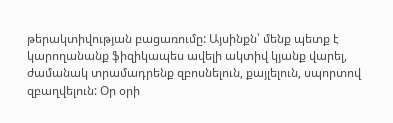թերակտիվության բացառումը: Այսինքն՝ մենք պետք է կարողանանք ֆիզիկապես ավելի ակտիվ կյանք վարել, ժամանակ տրամադրենք զբոսնելուն, քայլելուն, սպորտով զբաղվելուն: Օր օրի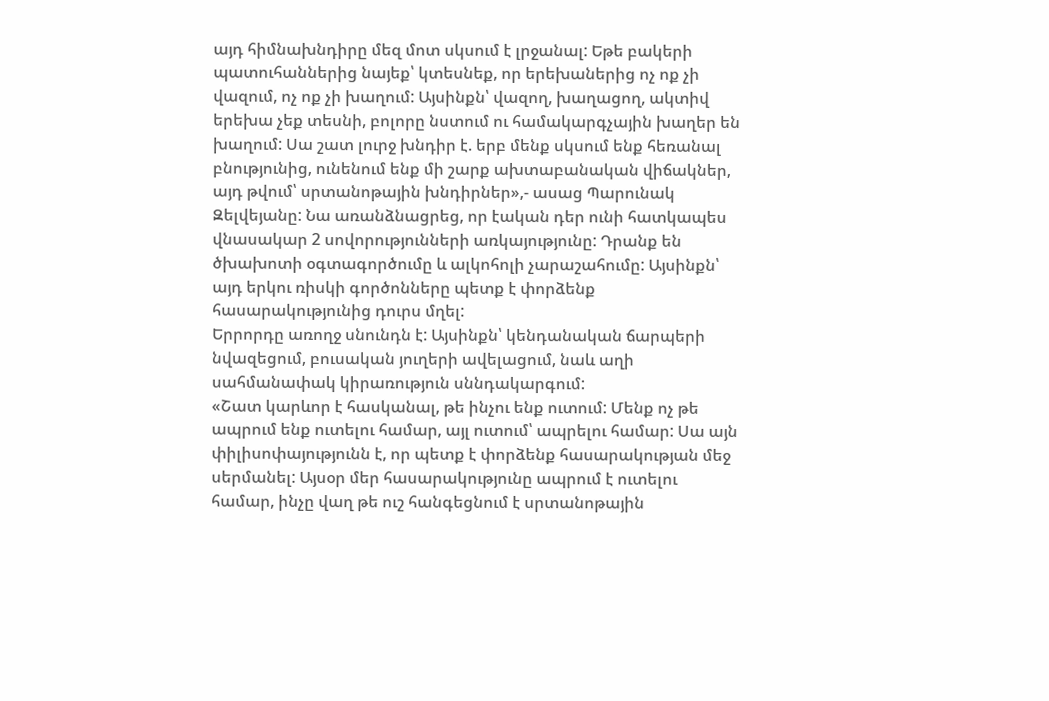այդ հիմնախնդիրը մեզ մոտ սկսում է լրջանալ: Եթե բակերի պատուհաններից նայեք՝ կտեսնեք, որ երեխաներից ոչ ոք չի վազում, ոչ ոք չի խաղում: Այսինքն՝ վազող, խաղացող, ակտիվ երեխա չեք տեսնի, բոլորը նստում ու համակարգչային խաղեր են խաղում: Սա շատ լուրջ խնդիր է. երբ մենք սկսում ենք հեռանալ բնությունից, ունենում ենք մի շարք ախտաբանական վիճակներ, այդ թվում՝ սրտանոթային խնդիրներ»,- ասաց Պարունակ Զելվեյանը: Նա առանձնացրեց, որ էական դեր ունի հատկապես վնասակար 2 սովորությունների առկայությունը: Դրանք են ծխախոտի օգտագործումը և ալկոհոլի չարաշահումը: Այսինքն՝ այդ երկու ռիսկի գործոնները պետք է փորձենք հասարակությունից դուրս մղել:
Երրորդը առողջ սնունդն է: Այսինքն՝ կենդանական ճարպերի նվազեցում, բուսական յուղերի ավելացում, նաև աղի սահմանափակ կիրառություն սննդակարգում:
«Շատ կարևոր է հասկանալ, թե ինչու ենք ուտում: Մենք ոչ թե ապրում ենք ուտելու համար, այլ ուտում՝ ապրելու համար: Սա այն փիլիսոփայությունն է, որ պետք է փորձենք հասարակության մեջ սերմանել: Այսօր մեր հասարակությունը ապրում է ուտելու համար, ինչը վաղ թե ուշ հանգեցնում է սրտանոթային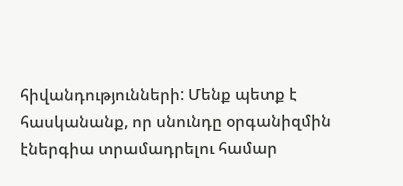հիվանդությունների: Մենք պետք է հասկանանք, որ սնունդը օրգանիզմին էներգիա տրամադրելու համար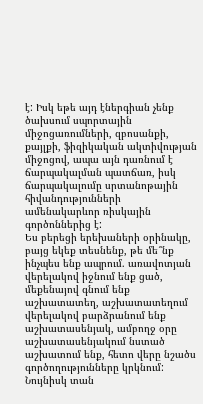է: Իսկ եթե այդ էներգիան չենք ծախսում սպորտային միջոցառումների, զբոսանքի, քայլքի, ֆիզիկական ակտիվության միջոցով, ապա այն դառնում է ճարպակալման պատճառ, իսկ ճարպակալումը սրտանոթային հիվանդությունների ամենակարևոր ռիսկային գործոններից է:
Ես բերեցի երեխաների օրինակը, բայց եկեք տեսնենք, թե մե՞նք ինչպես ենք ապրում. առավոտյան վերելակով իջնում ենք ցած, մեքենայով գնում ենք աշխատատեղ, աշխատատեղում վերելակով բարձրանում ենք աշխատասենյակ, ամբողջ օրը աշխատասենյակում նստած աշխատում ենք, հետո վերը նշածս գործողությունները կրկնում: Նույնիսկ տան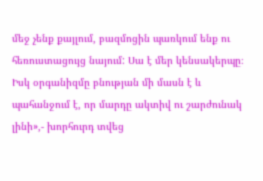մեջ չենք քայլում, բազմոցին պառկում ենք ու հեռուստացույց նայում: Սա է մեր կենսակերպը։ Իսկ օրգանիզմը բնության մի մասն է և պահանջում է, որ մարդը ակտիվ ու շարժունակ լինի»,- խորհուրդ տվեց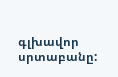գլխավոր սրտաբանը: